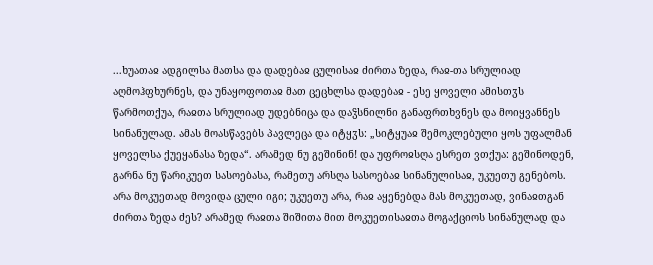...ხუათაჲ ადგილსა მათსა და დადებაჲ ცულისაჲ ძირთა ზედა, რაჲ-თა სრულიად აღმოჰფხურნეს, და უნაყოფოთაჲ მათ ცეცხლსა დადებაჲ - ესე ყოველი ამისთჳს წარმოთქუა, რაჲთა სრულიად უდებნიცა და დაჴსნილნი განაფრთხვნეს და მოიყვანნეს სინანულად. ამას მოასწავებს პავლეცა და იტყჳს: „სიტყუაჲ შემოკლებული ყოს უფალმან ყოველსა ქუეყანასა ზედა“. არამედ ნუ გეშინინ! და უფროჲსღა ესრეთ ვთქუა: გეშინოდენ, გარნა ნუ წარიკუეთ სასოებასა, რამეთუ არსღა სასოებაჲ სინანულისაჲ, უკუეთუ გენებოს. არა მოკუეთად მოვიდა ცული იგი; უკუეთუ არა, რაჲ აყენებდა მას მოკუეთად, ვინაჲთგან ძირთა ზედა ძეს? არამედ რაჲთა შიშითა მით მოკუეთისაჲთა მოგაქციოს სინანულად და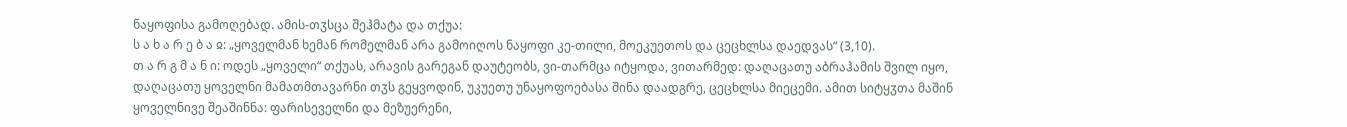ნაყოფისა გამოღებად. ამის-თჳსცა შეჰმატა და თქუა:
ს ა ხ ა რ ე ბ ა ჲ: „ყოველმან ხემან რომელმან არა გამოიღოს ნაყოფი კე-თილი, მოეკუეთოს და ცეცხლსა დაედვას“ (3,10).
თ ა რ გ მ ა ნ ი: ოდეს „ყოველი“ თქუას, არავის გარეგან დაუტეობს, ვი-თარმცა იტყოდა, ვითარმედ: დაღაცათუ აბრაჰამის შვილ იყო, დაღაცათუ ყოველნი მამათმთავარნი თჳს გეყვოდინ, უკუეთუ უნაყოფოებასა შინა დაადგრე, ცეცხლსა მიეცემი. ამით სიტყჳთა მაშინ ყოველნივე შეაშინნა: ფარისეველნი და მეზუერენი,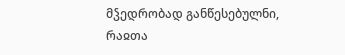მჴედრობად განწესებულნი, რაჲთა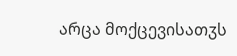არცა მოქცევისათჳს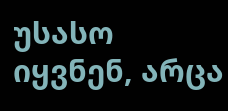უსასო იყვნენ, არცა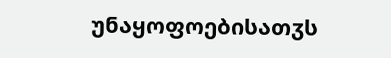უნაყოფოებისათჳს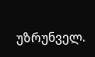უზრუნველ.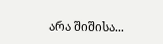არა შიშისა...